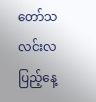တော်သလင်းလပြည့်နေ့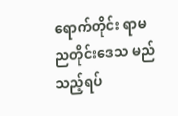ရောက်တိုင်း ရာမညတိုင်းဒေသ မည်သည့်ရပ်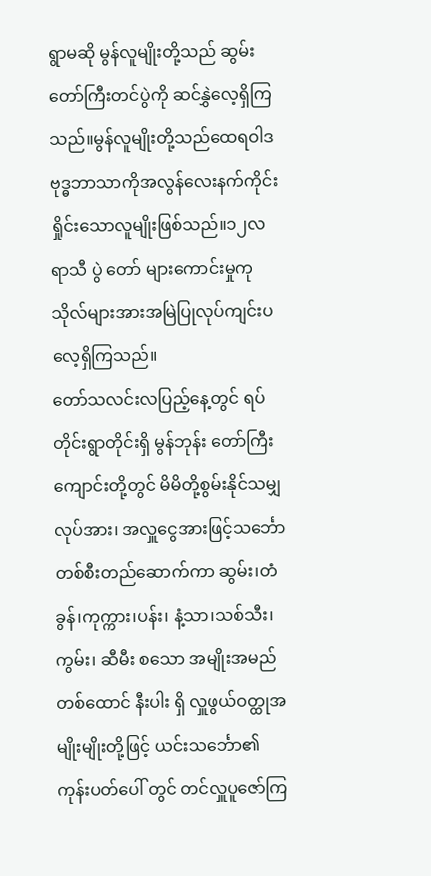ရွာမဆို မွန်လူမျိုးတို့သည် ဆွမ်းတော်ကြီးတင်ပွဲကို ဆင်နွှဲလေ့ရှိကြသည်။မွန်လူမျိုးတို့သည်ထေရဝါဒဗုဒ္ဓဘာသာကိုအလွန်လေးနက်ကိုင်းရှိုင်းသောလူမျိုးဖြစ်သည်။၁၂လရာသီ ပွဲ တော် များကောင်းမှုကုသိုလ်များအားအမြဲပြုလုပ်ကျင်းပလေ့ရှိကြသည်။
တော်သလင်းလပြည့်နေ့တွင် ရပ်တိုင်းရွာတိုင်းရှိ မွန်ဘုန်း တော်ကြီးကျောင်းတို့တွင် မိမိတို့စွမ်းနိုင်သမျှ လုပ်အား၊ အလှူငွေအားဖြင့်သင်္ဘောတစ်စီးတည်ဆောက်ကာ ဆွမ်း၊တံခွန်၊ကုက္ကား၊ပန်း၊ နံ့သာ၊သစ်သီး၊ ကွမ်း၊ ဆီမီး စသော အမျိုးအမည် တစ်ထောင် နီးပါး ရှိ လှူဖွယ်ဝတ္ထုအမျိုးမျိုးတို့ဖြင့် ယင်းသင်္ဘော၏ ကုန်းပတ်ပေါ် တွင် တင်လှူပူဇော်ကြ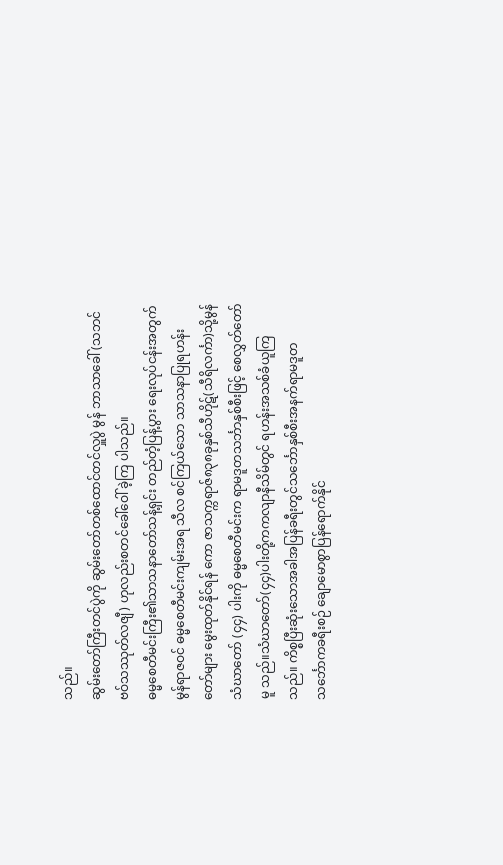သည်။
ဆွမ်းတော်ကြီးတင်ပွဲကို ဆွမ်းတော်တစ်ထောင်တင်လှူပွဲ မွန် ဘာသာခေါ် (သဘင်ဗဝ်သဿုတ်လဇျီ) ဟုလည်းစတင်ခေါ်ဝေါ် ခဲ့ကြ ပါသည်။
ဓမ္မစေတီမင်းကြီး၏သာသနာတော်သန့်ရှင်း တည်တံ့ပြန့်ပွား ရေးလုပ်ငန်းအတွက် မွန်ရာဇဝင် ဓမ္မစေတီမင်းကျမ်းအရ သီလ စင်ကြယ်သော သာသနာပြုရဟန်းတော်များ မွေးထုတ်နိုင်ရန် ကော ဇာသက္ကရာဇ်၈၃၈ခုနှစ်သီဟိုဋ်(သီရိလင်္ကာ)သို့မွန်သံဃာတော် (၄၄) ပါးကို ဓမ္မစေတီမင်းက ရာမဒူတသင်္ဘာနှစ်စီးဖြင့် စေလွှတ်တော်မူ သည်။သံဃာတော်(၄၄)ပါးတို့ကကလျာနီသိမ်တွင် ရဟန်းအသစ်ခံယူကြသည်။ ကိစ္စပြီးဆုံးသောအခါအပြန်ခရီးတွင်သင်္ဘောနှစ်စီးအနက်ရာမဒူတသင်္ဘောကခရီးစဉ် ချောမောစွာပြန်ရောက်နိုင်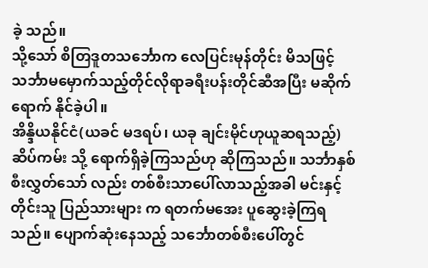ခဲ့ သည်။
သို့သော် စိတြဒူတသင်္ဘောက လေပြင်းမုန်တိုင်း မိသဖြင့် သင်္ဘာမမှောက်သည့်တိုင်လိုရာခရီးပန်းတိုင်ဆီအပြီး မဆိုက် ရောက် နိုင်ခဲ့ပါ။
အိန္ဒိယနိုင်ငံ(ယခင် မဒရပ်၊ ယခု ချင်းမိုင်ဟုယူဆရသည့်) ဆိပ်ကမ်း သို့ ရောက်ရှိခဲ့ကြသည်ဟု ဆိုကြသည်။ သင်္ဘာနှစ်စီးလွှတ်သော် လည်း တစ်စီးသာပေါ်လာသည့်အခါ မင်းနှင့်တိုင်းသူ ပြည်သားများ က ရတက်မအေး ပူဆွေးခဲ့ကြရသည်။ ပျောက်ဆုံးနေသည့် သင်္ဘောတစ်စီးပေါ်တွင်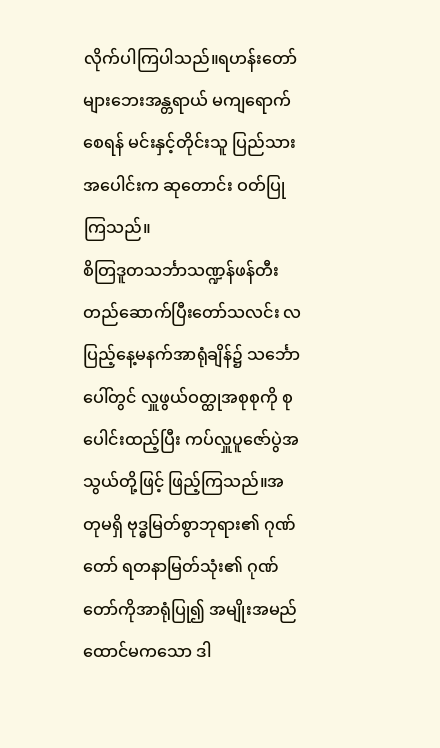လိုက်ပါကြပါသည်။ရဟန်းတော်များဘေးအန္တရာယ် မကျရောက်စေရန် မင်းနှင့်တိုင်းသူ ပြည်သားအပေါင်းက ဆုတောင်း ဝတ်ပြုကြသည်။
စိတြဒူတသင်္ဘာသဏ္ဍန်ဖန်တီးတည်ဆောက်ပြီးတော်သလင်း လပြည့်နေ့မနက်အာရုံချိန်၌ သင်္ဘောပေါ်တွင် လှူဖွယ်ဝတ္ထုအစုစုကို စုပေါင်းထည့်ပြီး ကပ်လှူပူဇော်ပွဲအသွယ်တို့ဖြင့် ဖြည့်ကြသည်။အတုမရှိ ဗုဒ္ဓမြတ်စွာဘုရား၏ ဂုဏ်တော် ရတနာမြတ်သုံး၏ ဂုဏ်တော်ကိုအာရုံပြု၍ အမျိုးအမည် ထောင်မကသော ဒါ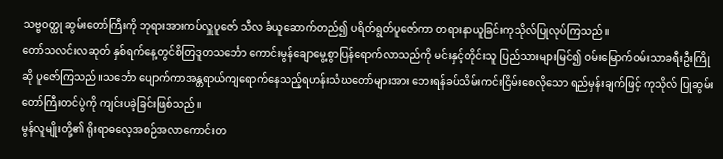သဗ္ဗဝတ္ထု ဆွမ်းတော်ကြီးကို ဘုရားအားကပ်လှူပူဇော် သီလ ခံယူဆောက်တည်၍ ပရိတ်ရွတ်ပူဇော်ကာ တရားနာယူခြင်းကုသိုလ်ပြုလုပ်ကြသည်။
တော်သလင်းလဆုတ် နှစ်ရက်နေ့တွင်စိတြဒူတသင်္ဘော ကောင်းမွန်ချောမွေ့စွာပြန်ရောက်လာသည်ကို မင်းနှင့်တိုင်းသူ ပြည်သားများမြင်၍ ဝမ်းမြောက်ဝမ်းသာခရီးဦးကြိုဆို ပူဇော်ကြသည်။သင်္ဘော ပျောက်ကာအန္တရာယ်ကျရောက်နေသည့်ရဟန်းသံဃတော်များအား ဘေးရန်ခပ်သိမ်းကင်းငြိမ်းစေလိုသော ရည်မှန်းချက်ဖြင့် ကုသိုလ် ပြုဆွမ်းတော်ကြီးတင်ပွဲကို ကျင်းပခဲ့ခြင်းဖြစ်သည်။
မွန်လူမျိုးတို့၏ ရိုးရာဓလေ့အစဉ်အလာကောင်းတ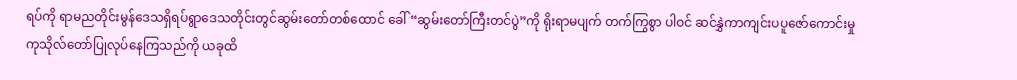ရပ်ကို ရာမညတိုင်းမွန်ဒေသရှိရပ်ရွာဒေသတိုင်းတွင်ဆွမ်းတော်တစ်ထောင် ခေါ် “ဆွမ်းတော်ကြီးတင်ပွဲ”ကို ရိုးရာမပျက် တက်ကြွစွာ ပါဝင် ဆင်နွှဲကာကျင်းပပူဇော်ကောင်းမှုကုသိုလ်တော်ပြုလုပ်နေကြသည်ကို ယခုထိ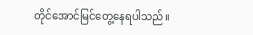တိုင်အောင်မြင်တွေ့နေရပါသည်။